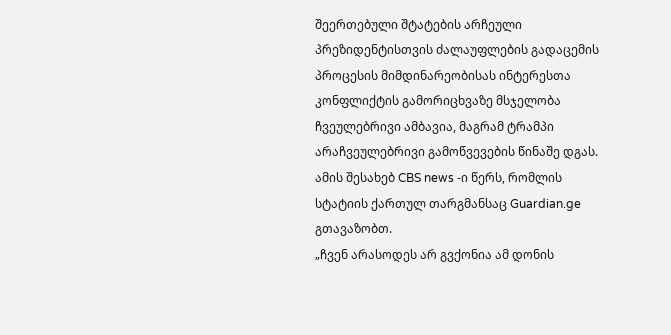შეერთებული შტატების არჩეული პრეზიდენტისთვის ძალაუფლების გადაცემის პროცესის მიმდინარეობისას ინტერესთა კონფლიქტის გამორიცხვაზე მსჯელობა ჩვეულებრივი ამბავია, მაგრამ ტრამპი არაჩვეულებრივი გამოწვევების წინაშე დგას.
ამის შესახებ CBS news -ი წერს, რომლის სტატიის ქართულ თარგმანსაც Guardian.ge გთავაზობთ.
„ჩვენ არასოდეს არ გვქონია ამ დონის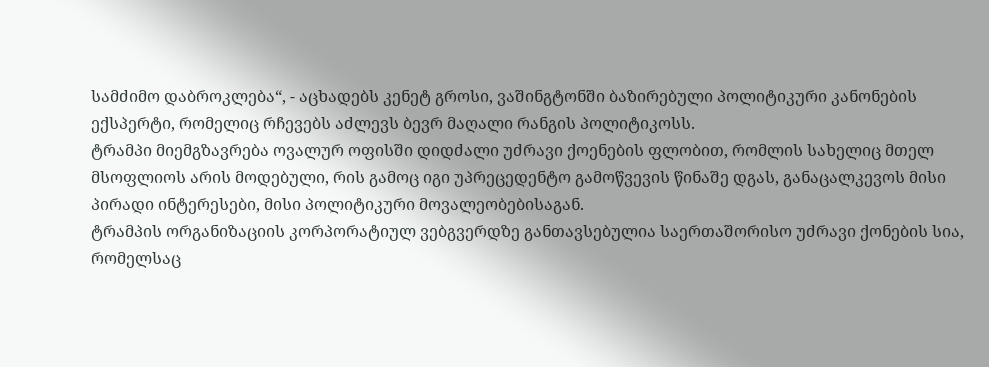სამძიმო დაბროკლება“, - აცხადებს კენეტ გროსი, ვაშინგტონში ბაზირებული პოლიტიკური კანონების ექსპერტი, რომელიც რჩევებს აძლევს ბევრ მაღალი რანგის პოლიტიკოსს.
ტრამპი მიემგზავრება ოვალურ ოფისში დიდძალი უძრავი ქოენების ფლობით, რომლის სახელიც მთელ მსოფლიოს არის მოდებული, რის გამოც იგი უპრეცედენტო გამოწვევის წინაშე დგას, განაცალკევოს მისი პირადი ინტერესები, მისი პოლიტიკური მოვალეობებისაგან.
ტრამპის ორგანიზაციის კორპორატიულ ვებგვერდზე განთავსებულია საერთაშორისო უძრავი ქონების სია, რომელსაც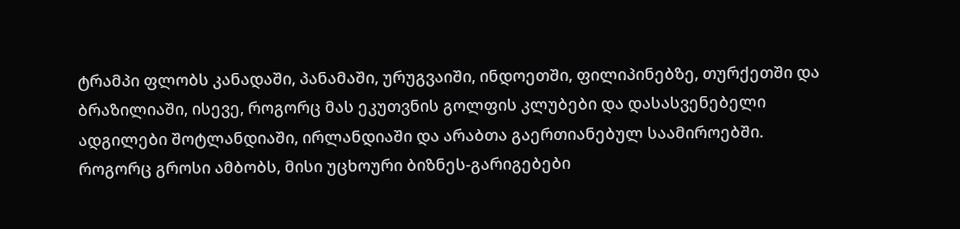ტრამპი ფლობს კანადაში, პანამაში, ურუგვაიში, ინდოეთში, ფილიპინებზე, თურქეთში და ბრაზილიაში, ისევე, როგორც მას ეკუთვნის გოლფის კლუბები და დასასვენებელი ადგილები შოტლანდიაში, ირლანდიაში და არაბთა გაერთიანებულ საამიროებში.
როგორც გროსი ამბობს, მისი უცხოური ბიზნეს-გარიგებები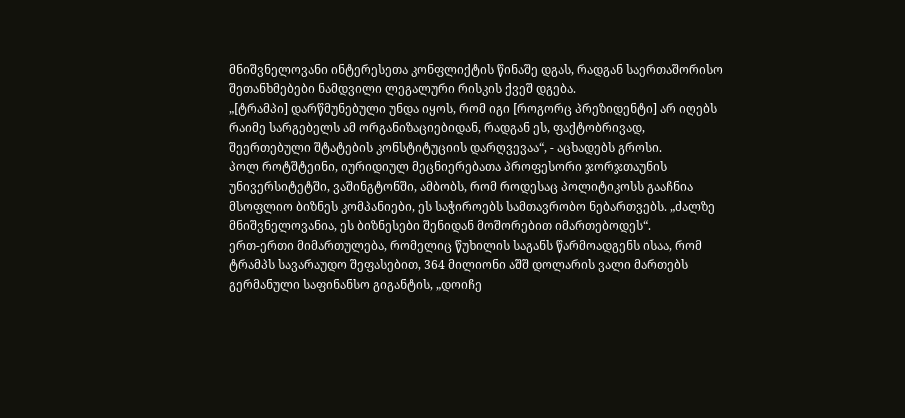მნიშვნელოვანი ინტერესეთა კონფლიქტის წინაშე დგას, რადგან საერთაშორისო შეთანხმებები ნამდვილი ლეგალური რისკის ქვეშ დგება.
„[ტრამპი] დარწმუნებული უნდა იყოს, რომ იგი [როგორც პრეზიდენტი] არ იღებს რაიმე სარგებელს ამ ორგანიზაციებიდან, რადგან ეს, ფაქტობრივად, შეერთებული შტატების კონსტიტუციის დარღვევაა“, - აცხადებს გროსი.
პოლ როტშტეინი, იურიდიულ მეცნიერებათა პროფესორი ჯორჯთაუნის უნივერსიტეტში, ვაშინგტონში, ამბობს, რომ როდესაც პოლიტიკოსს გააჩნია მსოფლიო ბიზნეს კომპანიები, ეს საჭიროებს სამთავრობო ნებართვებს. „ძალზე მნიშვნელოვანია, ეს ბიზნესები შენიდან მოშორებით იმართებოდეს“.
ერთ-ერთი მიმართულება, რომელიც წუხილის საგანს წარმოადგენს ისაა, რომ ტრამპს სავარაუდო შეფასებით, 364 მილიონი აშშ დოლარის ვალი მართებს გერმანული საფინანსო გიგანტის, „დოიჩე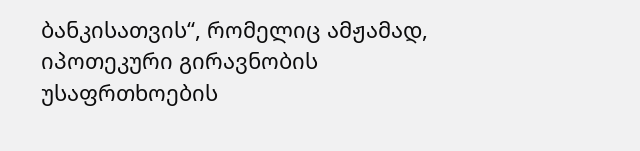ბანკისათვის“, რომელიც ამჟამად, იპოთეკური გირავნობის უსაფრთხოების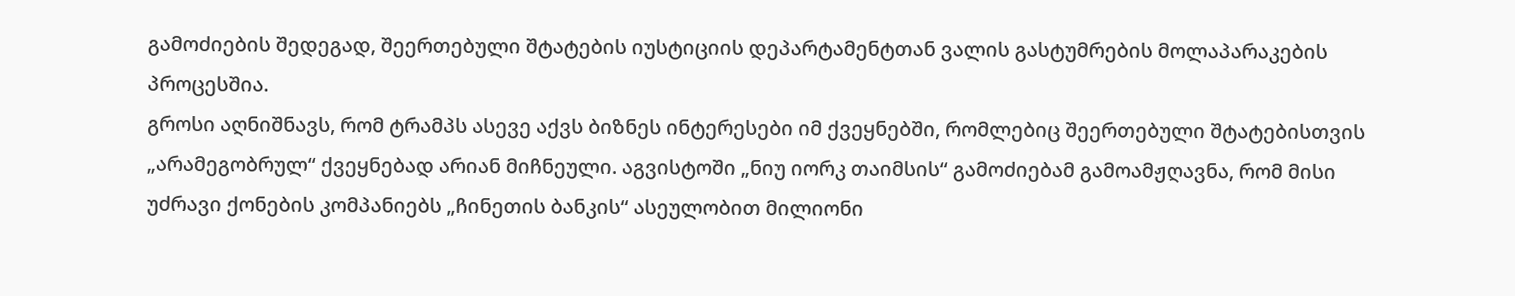გამოძიების შედეგად, შეერთებული შტატების იუსტიციის დეპარტამენტთან ვალის გასტუმრების მოლაპარაკების პროცესშია.
გროსი აღნიშნავს, რომ ტრამპს ასევე აქვს ბიზნეს ინტერესები იმ ქვეყნებში, რომლებიც შეერთებული შტატებისთვის „არამეგობრულ“ ქვეყნებად არიან მიჩნეული. აგვისტოში „ნიუ იორკ თაიმსის“ გამოძიებამ გამოამჟღავნა, რომ მისი უძრავი ქონების კომპანიებს „ჩინეთის ბანკის“ ასეულობით მილიონი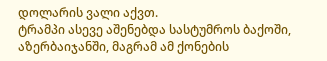დოლარის ვალი აქვთ.
ტრამპი ასევე აშენებდა სასტუმროს ბაქოში, აზერბაიჯანში, მაგრამ ამ ქონების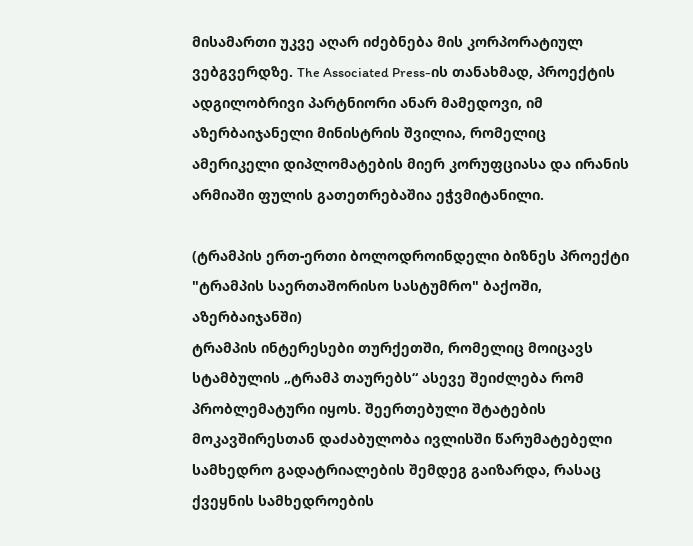მისამართი უკვე აღარ იძებნება მის კორპორატიულ ვებგვერდზე. The Associated Press-ის თანახმად, პროექტის ადგილობრივი პარტნიორი ანარ მამედოვი, იმ აზერბაიჯანელი მინისტრის შვილია, რომელიც ამერიკელი დიპლომატების მიერ კორუფციასა და ირანის არმიაში ფულის გათეთრებაშია ეჭვმიტანილი.

(ტრამპის ერთ-ერთი ბოლოდროინდელი ბიზნეს პროექტი "ტრამპის საერთაშორისო სასტუმრო" ბაქოში, აზერბაიჯანში)
ტრამპის ინტერესები თურქეთში, რომელიც მოიცავს სტამბულის „ტრამპ თაურებს“ ასევე შეიძლება რომ პრობლემატური იყოს. შეერთებული შტატების მოკავშირესთან დაძაბულობა ივლისში წარუმატებელი სამხედრო გადატრიალების შემდეგ გაიზარდა, რასაც ქვეყნის სამხედროების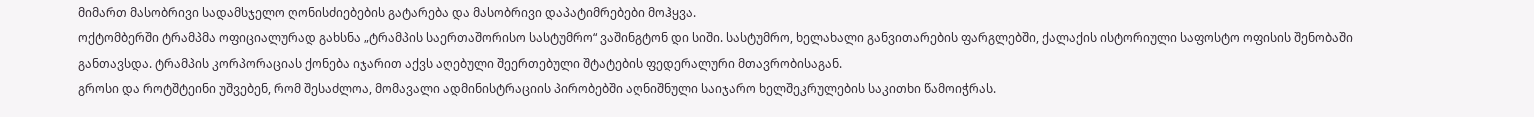მიმართ მასობრივი სადამსჯელო ღონისძიებების გატარება და მასობრივი დაპატიმრებები მოჰყვა.
ოქტომბერში ტრამპმა ოფიციალურად გახსნა „ტრამპის საერთაშორისო სასტუმრო“ ვაშინგტონ დი სიში. სასტუმრო, ხელახალი განვითარების ფარგლებში, ქალაქის ისტორიული საფოსტო ოფისის შენობაში განთავსდა. ტრამპის კორპორაციას ქონება იჯარით აქვს აღებული შეერთებული შტატების ფედერალური მთავრობისაგან.
გროსი და როტშტეინი უშვებენ, რომ შესაძლოა, მომავალი ადმინისტრაციის პირობებში აღნიშნული საიჯარო ხელშეკრულების საკითხი წამოიჭრას.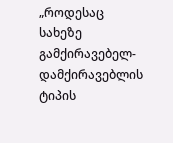„როდესაც სახეზე გამქირავებელ-დამქირავებლის ტიპის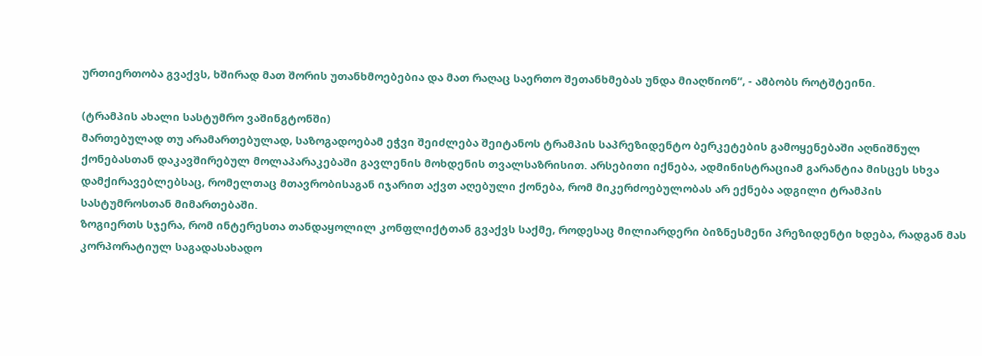ურთიერთობა გვაქვს, ხშირად მათ შორის უთანხმოებებია და მათ რაღაც საერთო შეთანხმებას უნდა მიაღწიონ“, - ამბობს როტშტეინი.

(ტრამპის ახალი სასტუმრო ვაშინგტონში)
მართებულად თუ არამართებულად, საზოგადოებამ ეჭვი შეიძლება შეიტანოს ტრამპის საპრეზიდენტო ბერკეტების გამოყენებაში აღნიშნულ ქონებასთან დაკავშირებულ მოლაპარაკებაში გავლენის მოხდენის თვალსაზრისით. არსებითი იქნება, ადმინისტრაციამ გარანტია მისცეს სხვა დამქირავებლებსაც, რომელთაც მთავრობისაგან იჯარით აქვთ აღებული ქონება, რომ მიკერძოებულობას არ ექნება ადგილი ტრამპის სასტუმროსთან მიმართებაში.
ზოგიერთს სჯერა, რომ ინტერესთა თანდაყოლილ კონფლიქტთან გვაქვს საქმე, როდესაც მილიარდერი ბიზნესმენი პრეზიდენტი ხდება, რადგან მას კორპორატიულ საგადასახადო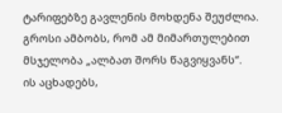ტარიფებზე გავლენის მოხდენა შეუძლია.
გროსი ამბობს, რომ ამ მიმართულებით მსჯელობა „ალბათ შორს წაგვიყვანს“.
ის აცხადებს,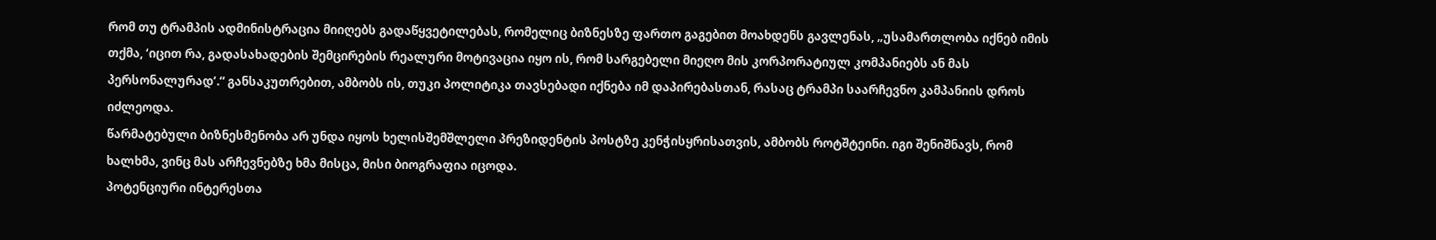რომ თუ ტრამპის ადმინისტრაცია მიიღებს გადაწყვეტილებას, რომელიც ბიზნესზე ფართო გაგებით მოახდენს გავლენას, „უსამართლობა იქნებ იმის თქმა, ‘იცით რა, გადასახადების შემცირების რეალური მოტივაცია იყო ის, რომ სარგებელი მიეღო მის კორპორატიულ კომპანიებს ან მას პერსონალურად’.“ განსაკუთრებით, ამბობს ის, თუკი პოლიტიკა თავსებადი იქნება იმ დაპირებასთან, რასაც ტრამპი საარჩევნო კამპანიის დროს იძლეოდა.
წარმატებული ბიზნესმენობა არ უნდა იყოს ხელისშემშლელი პრეზიდენტის პოსტზე კენჭისყრისათვის, ამბობს როტშტეინი. იგი შენიშნავს, რომ ხალხმა, ვინც მას არჩევნებზე ხმა მისცა, მისი ბიოგრაფია იცოდა.
პოტენციური ინტერესთა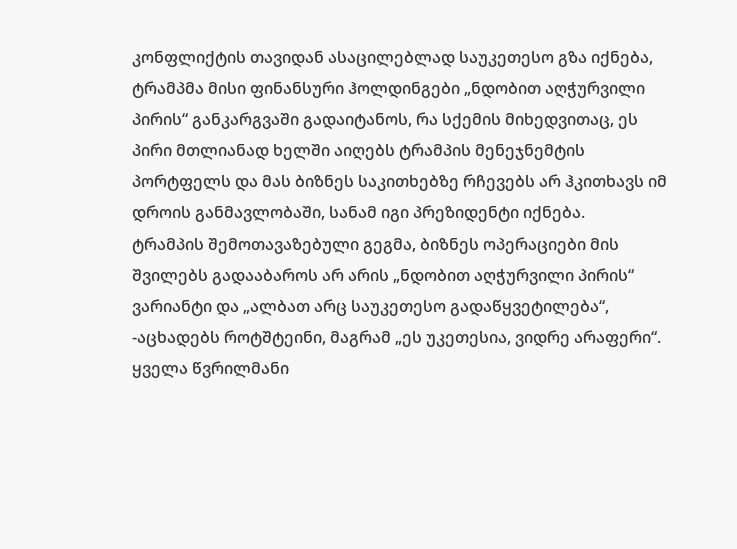კონფლიქტის თავიდან ასაცილებლად საუკეთესო გზა იქნება, ტრამპმა მისი ფინანსური ჰოლდინგები „ნდობით აღჭურვილი პირის“ განკარგვაში გადაიტანოს, რა სქემის მიხედვითაც, ეს პირი მთლიანად ხელში აიღებს ტრამპის მენეჯნემტის პორტფელს და მას ბიზნეს საკითხებზე რჩევებს არ ჰკითხავს იმ დროის განმავლობაში, სანამ იგი პრეზიდენტი იქნება.
ტრამპის შემოთავაზებული გეგმა, ბიზნეს ოპერაციები მის შვილებს გადააბაროს არ არის „ნდობით აღჭურვილი პირის“ ვარიანტი და „ალბათ არც საუკეთესო გადაწყვეტილება“, -აცხადებს როტშტეინი, მაგრამ „ეს უკეთესია, ვიდრე არაფერი“.
ყველა წვრილმანი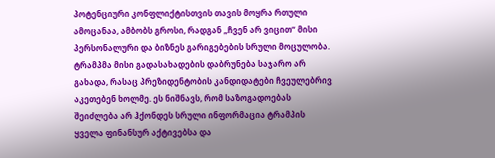პოტენციური კონფლიქტისთვის თავის მოყრა რთული ამოცანაა, ამბობს გროსი, რადგან „ჩვენ არ ვიცით“ მისი პერსონალური და ბიზნეს გარიგებების სრული მოცულობა.
ტრამპმა მისი გადასახადების დაბრუნება საჯარო არ გახადა, რასაც პრეზიდენტობის კანდიდატები ჩვეულებრივ აკეთებენ ხოლმე. ეს ნიშნავს, რომ საზოგადოებას შეიძლება არ ჰქონდეს სრული ინფორმაცია ტრამპის ყველა ფინანსურ აქტივებსა და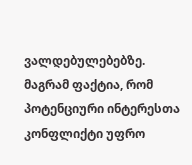ვალდებულებებზე.
მაგრამ ფაქტია, რომ პოტენციური ინტერესთა კონფლიქტი უფრო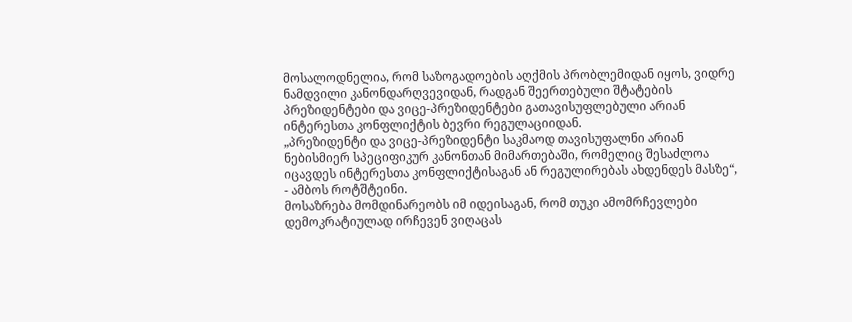მოსალოდნელია, რომ საზოგადოების აღქმის პრობლემიდან იყოს, ვიდრე ნამდვილი კანონდარღვევიდან, რადგან შეერთებული შტატების პრეზიდენტები და ვიცე-პრეზიდენტები გათავისუფლებული არიან ინტერესთა კონფლიქტის ბევრი რეგულაციიდან.
„პრეზიდენტი და ვიცე-პრეზიდენტი საკმაოდ თავისუფალნი არიან ნებისმიერ სპეციფიკურ კანონთან მიმართებაში, რომელიც შესაძლოა იცავდეს ინტერესთა კონფლიქტისაგან ან რეგულირებას ახდენდეს მასზე“, - ამბოს როტშტეინი.
მოსაზრება მომდინარეობს იმ იდეისაგან, რომ თუკი ამომრჩევლები დემოკრატიულად ირჩევენ ვიღაცას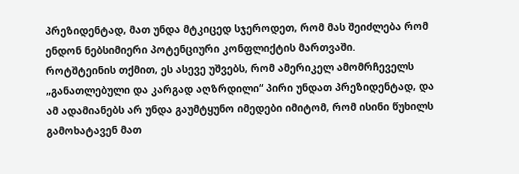პრეზიდენტად, მათ უნდა მტკიცედ სჯეროდეთ, რომ მას შეიძლება რომ ენდონ ნებსიმიერი პოტენციური კონფლიქტის მართვაში.
როტშტეინის თქმით, ეს ასევე უშვებს, რომ ამერიკელ ამომრჩეველს „განათლებული და კარგად აღზრდილი“ პირი უნდათ პრეზიდენტად, და ამ ადამიანებს არ უნდა გაუმტყუნო იმედები იმიტომ, რომ ისინი წუხილს გამოხატავენ მათ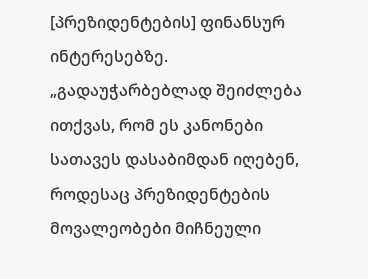[პრეზიდენტების] ფინანსურ ინტერესებზე.
„გადაუჭარბებლად შეიძლება ითქვას, რომ ეს კანონები სათავეს დასაბიმდან იღებენ, როდესაც პრეზიდენტების მოვალეობები მიჩნეული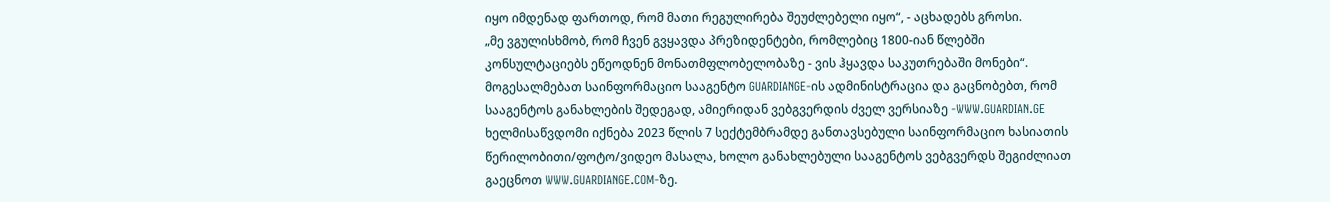იყო იმდენად ფართოდ, რომ მათი რეგულირება შეუძლებელი იყო“, - აცხადებს გროსი.
„მე ვგულისხმობ, რომ ჩვენ გვყავდა პრეზიდენტები, რომლებიც 1800-იან წლებში კონსულტაციებს ეწეოდნენ მონათმფლობელობაზე - ვის ჰყავდა საკუთრებაში მონები“.
მოგესალმებათ საინფორმაციო სააგენტო GUARDIANGE-ის ადმინისტრაცია და გაცნობებთ, რომ სააგენტოს განახლების შედეგად, ამიერიდან ვებგვერდის ძველ ვერსიაზე -WWW.GUARDIAN.GE ხელმისაწვდომი იქნება 2023 წლის 7 სექტემბრამდე განთავსებული საინფორმაციო ხასიათის წერილობითი/ფოტო/ვიდეო მასალა, ხოლო განახლებული სააგენტოს ვებგვერდს შეგიძლიათ გაეცნოთ WWW.GUARDIANGE.COM-ზე.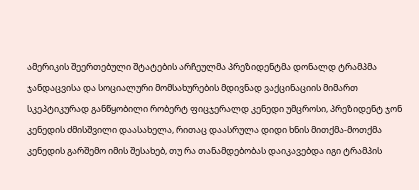ამერიკის შეერთებული შტატების არჩეულმა პრეზიდენტმა დონალდ ტრამპმა ჯანდაცვისა და სოციალური მომსახურების მდივნად ვაქცინაციის მიმართ სკეპტიკურად განწყობილი რობერტ ფიცჯერალდ კენედი უმცროსი, პრეზიდენტ ჯონ კენედის ძმისშვილი დაასახელა, რითაც დაასრულა დიდი ხნის მითქმა-მოთქმა კენედის გარშემო იმის შესახებ, თუ რა თანამდებობას დაიკავებდა იგი ტრამპის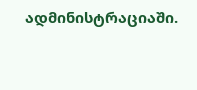ადმინისტრაციაში.